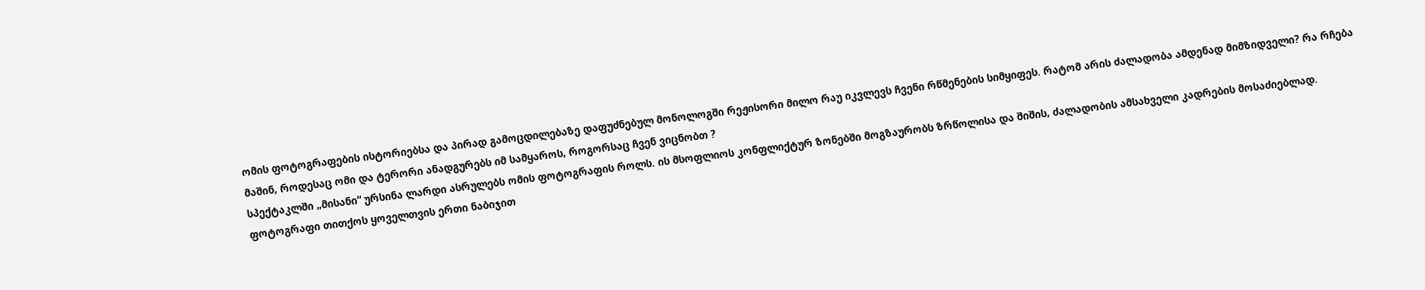ომის ფოტოგრაფების ისტორიებსა და პირად გამოცდილებაზე დაფუძნებულ მონოლოგში რეჟისორი მილო რაუ იკვლევს ჩვენი რწმენების სიმყიფეს. რატომ არის ძალადობა ამდენად მიმზიდველი? რა რჩება მაშინ, როდესაც ომი და ტერორი ანადგურებს იმ სამყაროს, როგორსაც ჩვენ ვიცნობთ ?
სპექტაკლში „მისანი“ ურსინა ლარდი ასრულებს ომის ფოტოგრაფის როლს. ის მსოფლიოს კონფლიქტურ ზონებში მოგზაურობს ზრწოლისა და შიშის, ძალადობის ამსახველი კადრების მოსაძიებლად. ფოტოგრაფი თითქოს ყოველთვის ერთი ნაბიჯით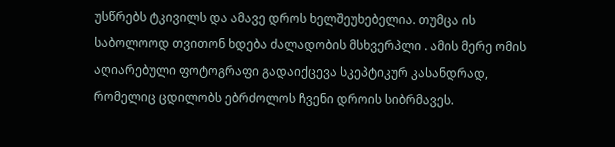უსწრებს ტკივილს და ამავე დროს ხელშეუხებელია. თუმცა ის საბოლოოდ თვითონ ხდება ძალადობის მსხვერპლი . ამის მერე ომის აღიარებული ფოტოგრაფი გადაიქცევა სკეპტიკურ კასანდრად, რომელიც ცდილობს ებრძოლოს ჩვენი დროის სიბრმავეს.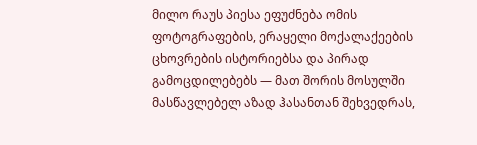მილო რაუს პიესა ეფუძნება ომის ფოტოგრაფების, ერაყელი მოქალაქეების ცხოვრების ისტორიებსა და პირად გამოცდილებებს — მათ შორის მოსულში მასწავლებელ აზად ჰასანთან შეხვედრას,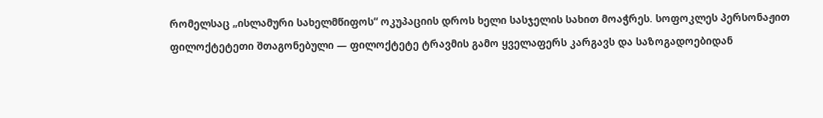რომელსაც „ისლამური სახელმწიფოს“ ოკუპაციის დროს ხელი სასჯელის სახით მოაჭრეს. სოფოკლეს პერსონაჟით ფილოქტეტეთი შთაგონებული — ფილოქტეტე ტრავმის გამო ყველაფერს კარგავს და საზოგადოებიდან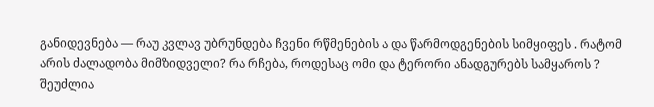განიდევნება — რაუ კვლავ უბრუნდება ჩვენი რწმენების ა და წარმოდგენების სიმყიფეს . რატომ არის ძალადობა მიმზიდველი? რა რჩება, როდესაც ომი და ტერორი ანადგურებს სამყაროს ?
შეუძლია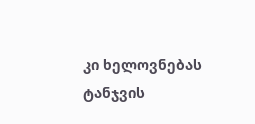კი ხელოვნებას ტანჯვის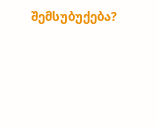შემსუბუქება?